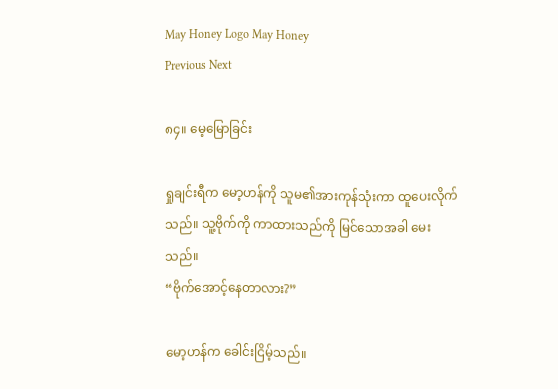May Honey Logo May Honey
Previous Next

၈၄။ မေ့မြောခြင်း

ရှုချင်းရီက မော့ဟန်ကို သူမ၏အားကုန်သုံးကာ ထူပေးလိုက်သည်။ သူ့ဗိုက်ကို ကာထားသည်ကို မြင်သောအခါ မေးသည်။
“ဗိုက်အောင့်နေတာလား?”

မော့ဟန်က ခေါင်းငြိမ့်သည်။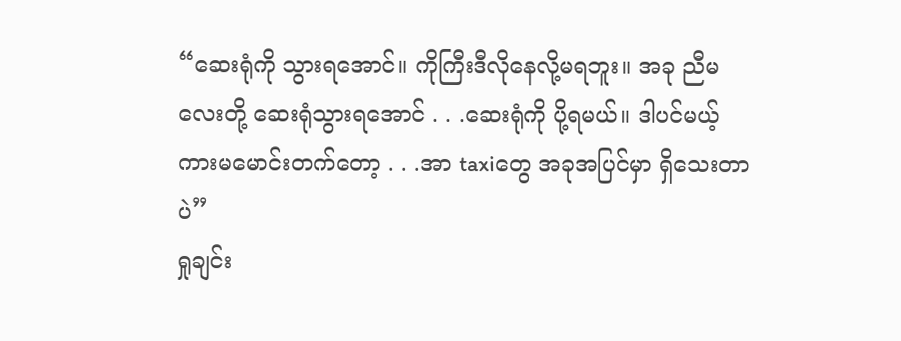“ဆေးရုံကို သွားရအောင်။ ကိုကြီးဒီလိုနေလို့မရဘူး။ အခု ညီမလေးတို့ ဆေးရုံသွားရအောင် . . .ဆေးရုံကို ပို့ရမယ်။ ဒါပင်မယ့် ကားမမောင်းတက်တော့ . . .အာ taxiတွေ အခုအပြင်မှာ ရှိသေးတာပဲ”
ရှုချင်း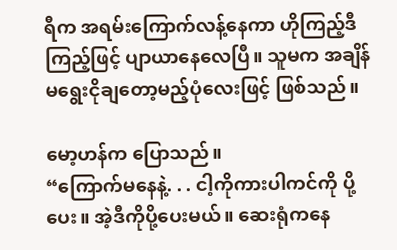ရီက အရမ်းကြောက်လန့်နေကာ ဟိုကြည့်ဒီကြည့်ဖြင့် ပျာယာနေလေပြီ။ သူမက အချိန်မရွေးငိုချတော့မည့်ပုံလေးဖြင့် ဖြစ်သည်။

မော့ဟန်က ပြောသည်။
“ကြောက်မနေနဲ့. . . ငါ့ကိုကားပါကင်ကို ပို့ပေး။ အဲ့ဒီကိုပို့ပေးမယ်။ ဆေးရုံကနေ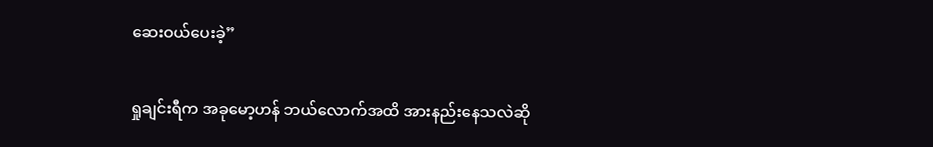ဆေးဝယ်ပေးခဲ့”

ရှုချင်းရီက အခုမော့ဟန် ဘယ်လောက်အထိ အားနည်းနေသလဲဆို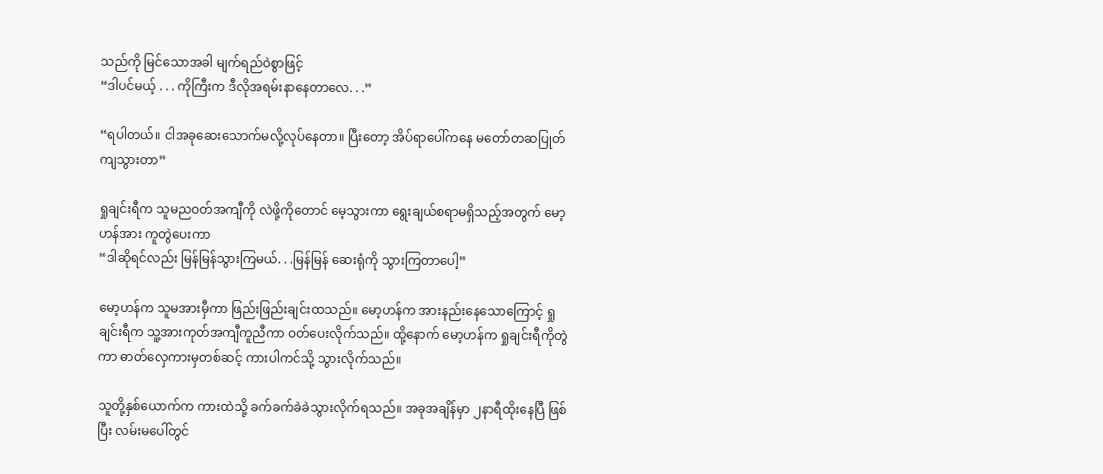သည်ကို မြင်သောအခါ မျက်ရည်ဝဲစွာဖြင့်
“ဒါပင်မယ့် . . . ကိုကြီးက ဒီလိုအရမ်းနာနေတာလေ. . .”

“ရပါတယ်။ ငါအခုဆေးသောက်မလို့လုပ်နေတာ။ ပြီးတော့ အိပ်ရာပေါ်ကနေ မတော်တဆပြုတ်ကျသွားတာ”

ရှုချင်းရီက သူမညဝတ်အကျီကို လဲဖို့ကိုတောင် မေ့သွားကာ ရွေးချယ်စရာမရှိသည့်အတွက် မော့ဟန်အား ကူတွဲပေးကာ
“ဒါဆိုရင်လည်း မြန်မြန်သွားကြမယ်. . .မြန်မြန် ဆေးရုံကို သွားကြတာပေါ့”

မော့ဟန်က သူမအားမှီကာ ဖြည်းဖြည်းချင်းထသည်။ မော့ဟန်က အားနည်းနေသောကြောင့် ရှုချင်းရီက သူ့အားကုတ်အကျီကူညီကာ ဝတ်ပေးလိုက်သည်။ ထို့နောက် မော့ဟန်က ရှုချင်းရီကိုတွဲကာ ဓာတ်လှေကားမှတစ်ဆင့် ကားပါကင်သို့ သွားလိုက်သည်။

သူတို့နှစ်ယောက်က ကားထဲသို့ ခက်ခက်ခဲခဲသွားလိုက်ရသည်။ အခုအချိန်မှာ ၂နာရီထိုးနေပြီ ဖြစ်ပြီး လမ်းမပေါ်တွင်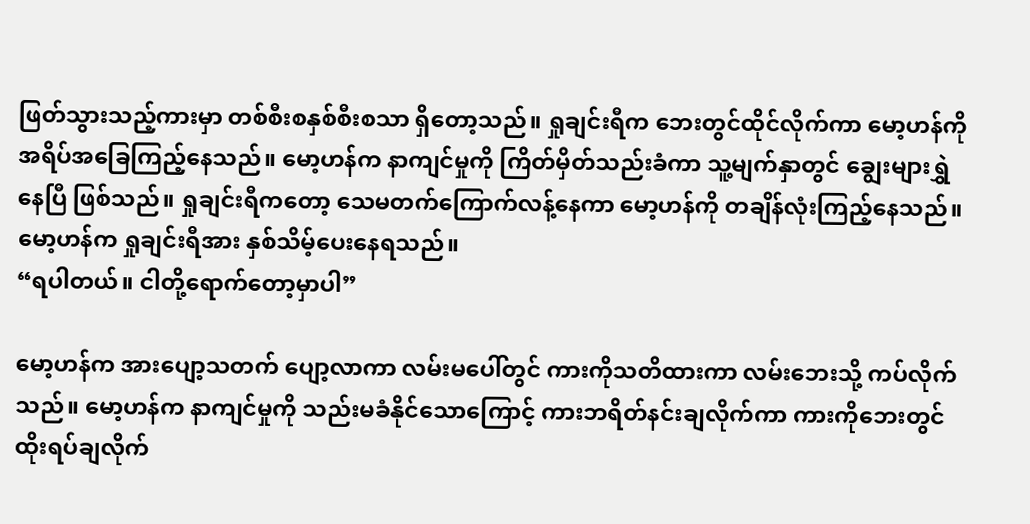ဖြတ်သွားသည့်ကားမှာ တစ်စီးစနှစ်စီးစသာ ရှိတော့သည်။ ရှုချင်းရီက ဘေးတွင်ထိုင်လိုက်ကာ မော့ဟန်ကို အရိပ်အခြေကြည့်နေသည်။ မော့ဟန်က နာကျင်မှုကို ကြိတ်မှိတ်သည်းခံကာ သူ့မျက်နှာတွင် ချွေးများရွှဲနေပြီ ဖြစ်သည်။ ရှုချင်းရီကတော့ သေမတက်ကြောက်လန့်နေကာ မော့ဟန်ကို တချိန်လုံးကြည့်နေသည်။ မော့ဟန်က ရှုချင်းရီအား နှစ်သိမ့်ပေးနေရသည်။
“ရပါတယ်။ ငါတို့ရောက်တော့မှာပါ”

မော့ဟန်က အားပျော့သတက် ပျော့လာကာ လမ်းမပေါ်တွင် ကားကိုသတိထားကာ လမ်းဘေးသို့ ကပ်လိုက်သည်။ မော့ဟန်က နာကျင်မှုကို သည်းမခံနိုင်သောကြောင့် ကားဘရိတ်နင်းချလိုက်ကာ ကားကိုဘေးတွင်ထိုးရပ်ချလိုက်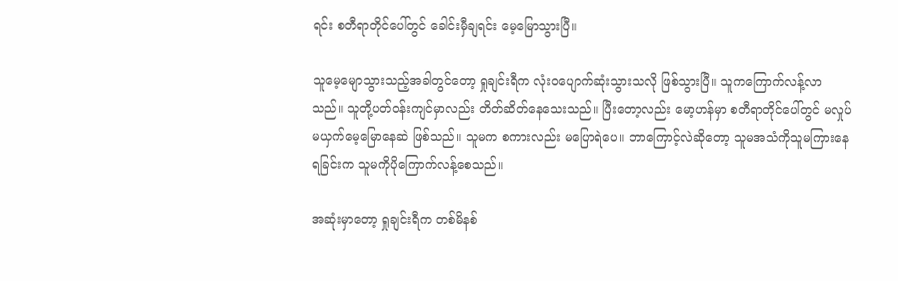ရင်း စတီရာတိုင်ပေါ်တွင် ခေါင်းမှီချရင်း မေ့မြောသွားပြီ။

သူမေ့မျောသွားသည့်အခါတွင်တော့ ရှုချင်းရီက လုံးဝပျောက်ဆုံးသွားသလို ဖြစ်သွားပြီ။ သူကကြောက်လန့်လာသည်။ သူတို့ပတ်ဝန်းကျင်မှာလည်း တိတ်ဆိတ်နေသေးသည်။ ပြီးတော့လည်း မော့ဟန်မှာ စတီရာတိုင်ပေါ်တွင် မလှုပ်မယှက်မေ့မြောနေဆဲ ဖြစ်သည်။ သူမက စကားလည်း မပြောရဲပေ။ ဘာကြောင့်လဲဆိုတော့ သူမအသံကိုသူမကြားနေရခြင်းက သူမကိုပိုကြောက်လန့်စေသည်။

အဆုံးမှာတော့ ရှုချင်းရီက တစ်မိနစ်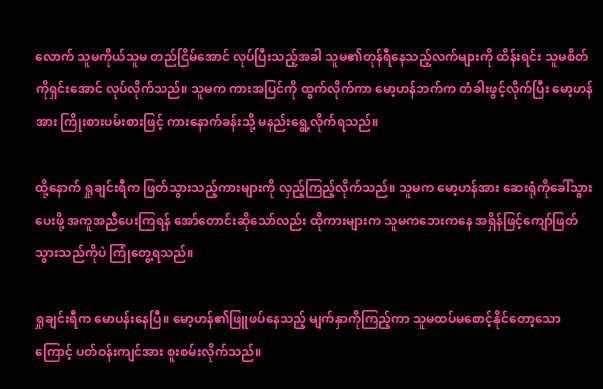လောက် သူမကိုယ်သူမ တည်ငြိမ်အောင် လုပ်ပြီးသည့်အခါ သူမ၏တုန်ရီနေသည့်လက်များကို ထိန်းရင်း သူမစိတ်ကိုရှင်းအောင် လုပ်လိုက်သည်။ သူမက ကားအပြင်ကို ထွက်လိုက်ကာ မော့ဟန်ဘက်က တံခါးဖွင့်လိုက်ပြီး မော့ဟန်အား ကြိုးစားပမ်းစားဖြင့် ကားနောက်ခန်းသို့ မနည်းရွေ့လိုက်ရသည်။

ထို့နောက် ရှုချင်းရီက ဖြတ်သွားသည့်ကားများကို လှည့်ကြည့်လိုက်သည်။ သူမက မော့ဟန်အား ဆေးရုံကိုခေါ်သွားပေးဖို့ အကူအညီပေးကြရန် အော်တောင်းဆိုသော်လည်း ထိုကားများက သူမကဘေးကနေ အရှိန်ဖြင့်ကျော်ဖြတ်သွားသည်ကိုပဲ ကြုံတွေ့ရသည်။

ရှုချင်းရီက မောပန်းနေပြီ။ မော့ဟန်၏ဖြူဖပ်နေသည့် မျက်နှာကိုကြည့်ကာ သူမထပ်မစောင့်နိုင်တော့သောကြောင့် ပတ်ဝန်းကျင်အား စူးစမ်းလိုက်သည်။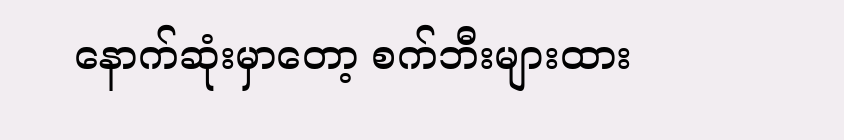နောက်ဆုံးမှာတော့ စက်ဘီးများထား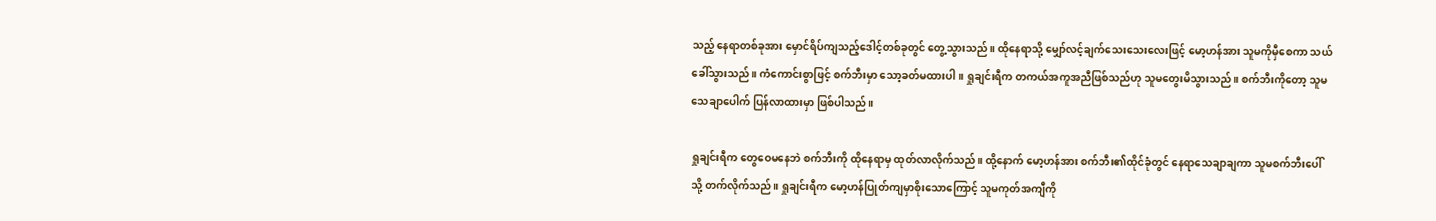သည့် နေရာတစ်ခုအား မှောင်ရိပ်ကျသည့်ဒေါင့်တစ်ခုတွင် တွေ့သွားသည်။ ထိုနေရာသို့ မျှော်လင့်ချက်သေးသေးလေးဖြင့် မော့ဟန်အား သူမကိုမှီစေကာ သယ်ခေါ်သွားသည်။ ကံကောင်းစွာဖြင့် စက်ဘီးမှာ သော့ခတ်မထားပါ။ ရှုချင်းရီက တကယ်အကူအညီဖြစ်သည်ဟု သူမတွေးမိသွားသည်။ စက်ဘီးကိုတော့ သူမသေချာပေါက် ပြန်လာထားမှာ ဖြစ်ပါသည်။

ရှုချင်းရီက တွေဝေမနေဘဲ စက်ဘီးကို ထိုနေရာမှ ထုတ်လာလိုက်သည်။ ထို့နောက် မော့ဟန်အား စက်ဘီး၏ထိုင်ခုံတွင် နေရာသေချာချကာ သူမစက်ဘီးပေါ်သို့ တက်လိုက်သည်။ ရှုချင်းရီက မော့ဟန်ပြုတ်ကျမှာစိုးသောကြောင့် သူမကုတ်အကျီကို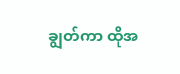ချွတ်ကာ ထိုအ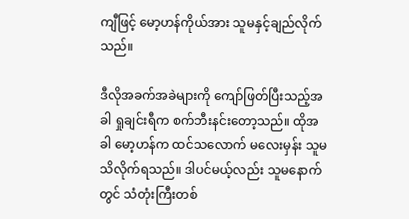ကျီဖြင့် မော့ဟန်ကိုယ်အား သူမနှင့်ချည်လိုက်သည်။

ဒီလိုအခက်အခဲများကို ကျော်ဖြတ်ပြီးသည့်အခါ ရှုချင်းရီက စက်ဘီးနင်းတော့သည်။ ထိုအခါ မော့ဟန်က ထင်သလောက် မလေးမှန်း သူမသိလိုက်ရသည်။ ဒါပင်မယ့်လည်း သူမနောက်တွင် သံတုံးကြီးတစ်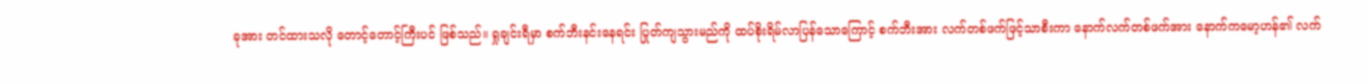ခုအား တင်ထားသလို တောင့်တောင့်ကြီးပင် ဖြစ်သည်။ ရှုချင်းရီမှာ စက်ဘီးနင်းနေရင်း ပြုတ်ကျသွားမည်ကို ထပ်စိုးရိမ်လာပြန်သောကြောင့် စက်ဘီးအား လက်တစ်ဖက်ဖြင့်သာစီးကာ နောက်လက်တစ်ဖက်အား နောက်ကမော့ဟန်၏ လက်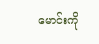မောင်းကို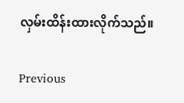လှမ်းထိန်းထားလိုက်သည်။

Previous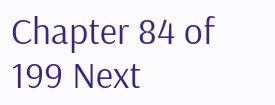Chapter 84 of 199 Next